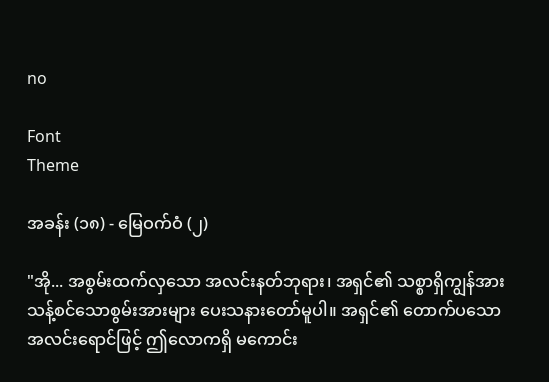no

Font
Theme

အခန်း (၁၈) - မြေဝက်ဝံ (၂)

"အို... အစွမ်းထက်လှသော အလင်းနတ်ဘုရား၊ အရှင်၏ သစ္စာရှိကျွန်အား သန့်စင်သောစွမ်းအားများ ပေးသနားတော်မူပါ။ အရှင်၏ တောက်ပသော အလင်းရောင်ဖြင့် ဤလောကရှိ မကောင်း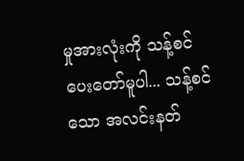မှုအားလုံးကို သန့်စင်ပေးတော်မူပါ... သန့်စင်သော အလင်းနတ်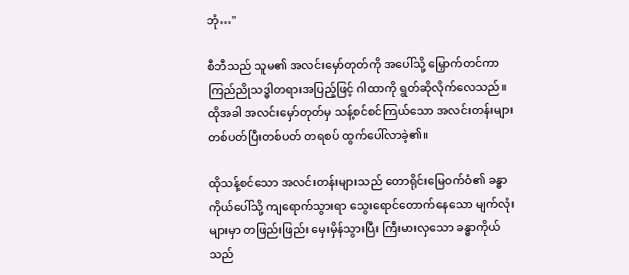ဘုံ…"

စီဘီသည် သူမ၏ အလင်းမှော်တုတ်ကို အပေါ်သို့ မြှောက်တင်ကာ ကြည်ညိုသဒ္ဓါတရားအပြည့်ဖြင့် ဂါထာကို ရွတ်ဆိုလိုက်လေသည်။ ထိုအခါ အလင်းမှော်တုတ်မှ သန့်စင်စင်ကြယ်သော အလင်းတန်းများ တစ်ပတ်ပြီးတစ်ပတ် တရစပ် ထွက်ပေါ်လာခဲ့၏။

ထိုသန့်စင်သော အလင်းတန်းများသည် တောရိုင်းမြေဝက်ဝံ၏ ခန္ဓာကိုယ်ပေါ်သို့ ကျရောက်သွားရာ သွေးရောင်တောက်နေသော မျက်လုံးများမှာ တဖြည်းဖြည်း မှေးမှိန်သွားပြီး ကြီးမားလှသော ခန္ဓာကိုယ်သည်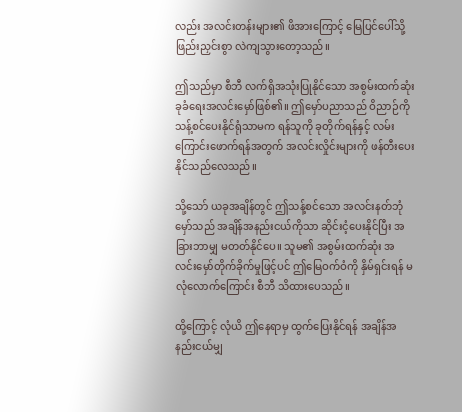လည်း အလင်းတန်းများ၏ ဖိအားကြောင့် မြေပြင်ပေါ်သို့ ဖြည်းညှင်းစွာ လဲကျသွားတော့သည်။

ဤသည်မှာ စီဘီ လက်ရှိအသုံးပြုနိုင်သော အစွမ်းထက်ဆုံး ခုခံရေးအလင်းမှော်ဖြစ်၏။ ဤမှော်ပညာသည် ဝိညာဉ်ကို သန့်စင်ပေးနိုင်ရုံသာမက ရန်သူကို ခုတိုက်ရန်နှင့် လမ်းကြောင်းဖောက်ရန်အတွက် အလင်းလှိုင်းများကို ဖန်တီးပေးနိုင်သည်လေသည်။

သို့သော် ယခုအချိန်တွင် ဤသန့်စင်သော အလင်းနတ်ဘုံမှော်သည် အချိန်အနည်းငယ်ကိုသာ ဆိုင်းငံ့ပေးနိုင်ပြီး အခြားဘာမျှ မတတ်နိုင်ပေ။ သူမ၏ အစွမ်းထက်ဆုံး အလင်းမှော်တိုက်ခိုက်မှုဖြင့်ပင် ဤမြေဝက်ဝံကို နှိမ်ရှင်းရန် မလုံလောက်ကြောင်း စီဘီ သိထားပေသည်။

ထို့ကြောင့် လုံယိ ဤနေရာမှ ထွက်ပြေးနိုင်ရန် အချိန်အနည်းငယ်မျှ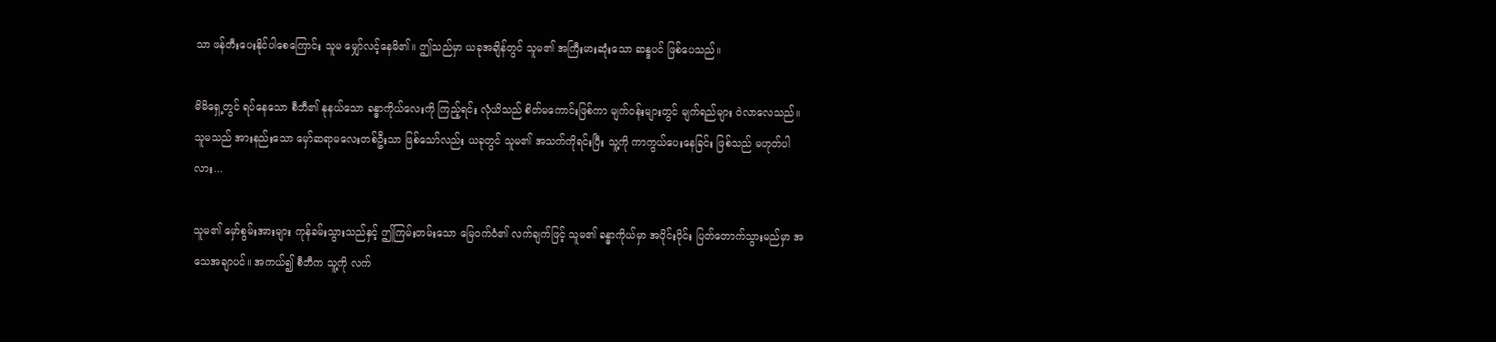သာ ဖန်တီးပေးနိုင်ပါစေကြောင်း သူမ မျှော်လင့်နေမိ၏။ ဤသည်မှာ ယခုအချိန်တွင် သူမ၏ အကြီးမားဆုံးသော ဆန္ဒပင် ဖြစ်ပေသည်။

မိမိရှေ့တွင် ရပ်နေသော စီဘီ၏ နုနယ်သော ခန္ဓာကိုယ်လေးကို ကြည့်ရင်း လုံယိသည် စိတ်မကောင်းဖြစ်ကာ မျက်ဝန်းများတွင် မျက်ရည်များ ဝဲလာလေသည်။ သူမသည် အားနည်းသော မှော်ဆရာမလေးတစ်ဦးသာ ဖြစ်သော်လည်း ယခုတွင် သူမ၏ အသက်ကိုရင်းပြီး သူ့ကို ကာကွယ်ပေးနေခြင်း ဖြစ်သည် မဟုတ်ပါလား...

သူမ၏ မှော်စွမ်းအားများ ကုန်ခမ်းသွားသည်နှင့် ဤကြမ်းတမ်းသော မြေဝက်ဝံ၏ လက်ချက်ဖြင့် သူမ၏ ခန္ဓာကိုယ်မှာ အပိုင်းပိုင်း ပြတ်တောက်သွားမည်မှာ အသေအချာပင်။ အကယ်၍ စီဘီက သူ့ကို လက်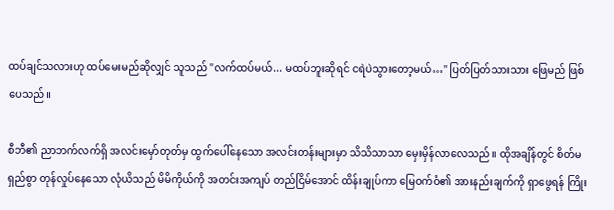ထပ်ချင်သလားဟု ထပ်မေးမည်ဆိုလျှင် သူသည် "လက်ထပ်မယ်... မထပ်ဘူးဆိုရင် ငရဲပဲသွားတော့မယ်…" ပြတ်ပြတ်သားသား ဖြေမည် ဖြစ်ပေသည်။

စီဘီ၏ ညာဘက်လက်ရှိ အလင်းမှော်တုတ်မှ ထွက်ပေါ်နေသော အလင်းတန်းများမှာ သိသိသာသာ မှေးမှိန်လာလေသည်။ ထိုအချိန်တွင် စိတ်မရှည်စွာ တုန်လှုပ်နေသော လုံယိသည် မိမိကိုယ်ကို အတင်းအကျပ် တည်ငြိမ်အောင် ထိန်းချုပ်ကာ မြေဝက်ဝံ၏ အားနည်းချက်ကို ရှာဖွေရန် ကြိုး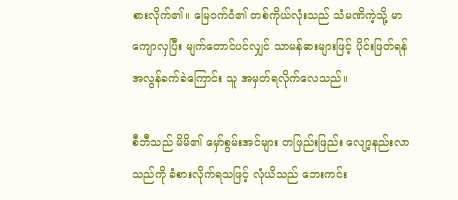စားလိုက်၏။ မြေဝက်ဝံ၏ တစ်ကိုယ်လုံးသည် သံမဏိကဲ့သို့ မာကျောလှပြီး မျက်တောင်ပင်လျှင် သာမန်ဓားများဖြင့် ပိုင်းဖြတ်ရန် အလွန်ခက်ခဲကြောင်း သူ အမှတ်ရလိုက်လေသည်။

စီဘီသည် မိမိ၏ မှော်စွမ်းအင်များ တဖြည်းဖြည်း လျော့နည်းလာသည်ကို ခံစားလိုက်ရသဖြင့် လုံယိသည် ဘေးကင်း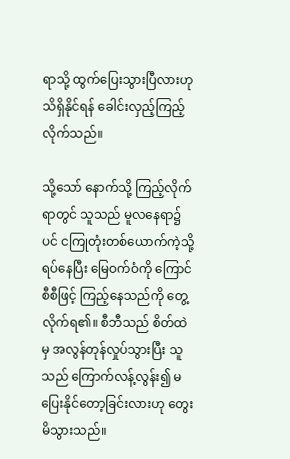ရာသို့ ထွက်ပြေးသွားပြီလားဟု သိရှိနိုင်ရန် ခေါင်းလှည့်ကြည့်လိုက်သည်။

သို့သော် နောက်သို့ ကြည့်လိုက်ရာတွင် သူသည် မူလနေရာ၌ပင် ငကြုတုံးတစ်ယောက်ကဲ့သို့ ရပ်နေပြီး မြေဝက်ဝံကို ကြောင်စီစီဖြင့် ကြည့်နေသည်ကို တွေ့လိုက်ရ၏။ စီဘီသည် စိတ်ထဲမှ အလွန်တုန်လှုပ်သွားပြီး သူသည် ကြောက်လန့်လွန်း၍ မပြေးနိုင်တော့ခြင်းလားဟု တွေးမိသွားသည်။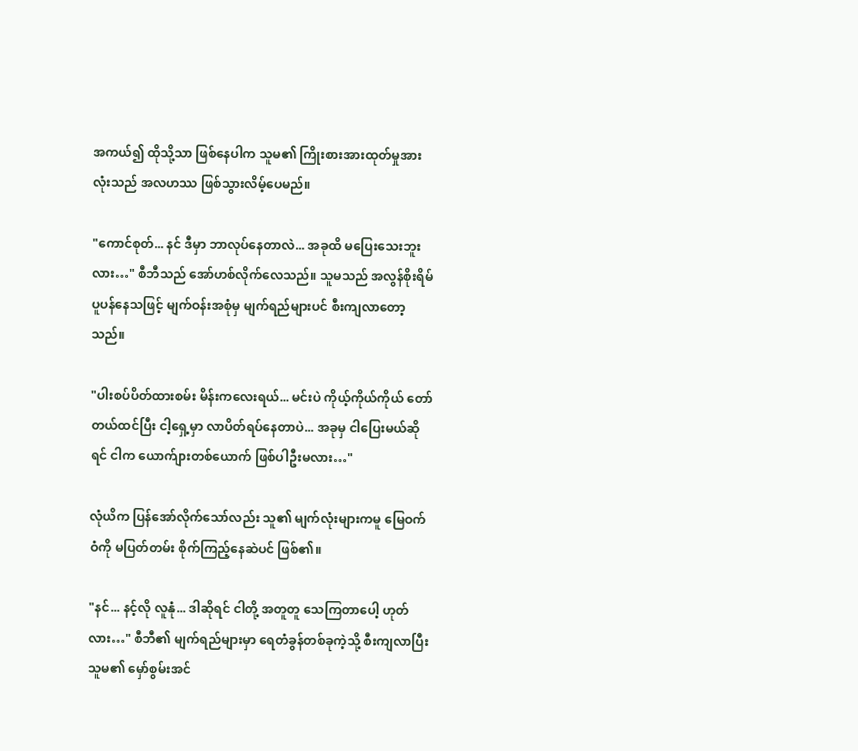အကယ်၍ ထိုသို့သာ ဖြစ်နေပါက သူမ၏ ကြိုးစားအားထုတ်မှုအားလုံးသည် အလဟဿ ဖြစ်သွားလိမ့်ပေမည်။

"ကောင်စုတ်... နင် ဒီမှာ ဘာလုပ်နေတာလဲ... အခုထိ မပြေးသေးဘူးလား…" စီဘီသည် အော်ဟစ်လိုက်လေသည်။ သူမသည် အလွန်စိုးရိမ်ပူပန်နေသဖြင့် မျက်ဝန်းအစုံမှ မျက်ရည်များပင် စီးကျလာတော့သည်။

"ပါးစပ်ပိတ်ထားစမ်း မိန်းကလေးရယ်... မင်းပဲ ကိုယ့်ကိုယ်ကိုယ် တော်တယ်ထင်ပြီး ငါ့ရှေ့မှာ လာပိတ်ရပ်နေတာပဲ... အခုမှ ငါပြေးမယ်ဆိုရင် ငါက ယောက်ျားတစ်ယောက် ဖြစ်ပါဦးမလား…"

လုံယိက ပြန်အော်လိုက်သော်လည်း သူ၏ မျက်လုံးများကမူ မြေဝက်ဝံကို မပြတ်တမ်း စိုက်ကြည့်နေဆဲပင် ဖြစ်၏။

"နင်... နင့်လို လူနုံ... ဒါဆိုရင် ငါတို့ အတူတူ သေကြတာပေါ့ ဟုတ်လား…" စီဘီ၏ မျက်ရည်များမှာ ရေတံခွန်တစ်ခုကဲ့သို့ စီးကျလာပြီး သူမ၏ မှော်စွမ်းအင်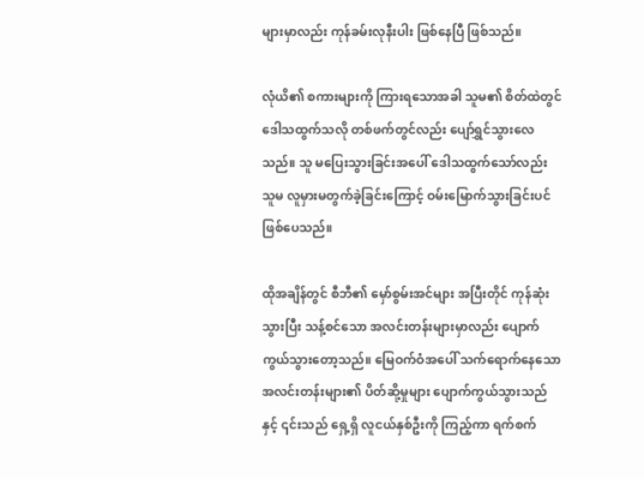များမှာလည်း ကုန်ခမ်းလုနီးပါး ဖြစ်နေပြီ ဖြစ်သည်။

လုံယိ၏ စကားများကို ကြားရသောအခါ သူမ၏ စိတ်ထဲတွင် ဒေါသထွက်သလို တစ်ဖက်တွင်လည်း ပျော်ရွှင်သွားလေသည်။ သူ မပြေးသွားခြင်းအပေါ် ဒေါသထွက်သော်လည်း သူမ လူမှားမတွက်ခဲ့ခြင်းကြောင့် ဝမ်းမြောက်သွားခြင်းပင် ဖြစ်ပေသည်။

ထိုအချိန်တွင် စီဘီ၏ မှော်စွမ်းအင်များ အပြီးတိုင် ကုန်ဆုံးသွားပြီး သန့်စင်သော အလင်းတန်းများမှာလည်း ပျောက်ကွယ်သွားတော့သည်။ မြေဝက်ဝံအပေါ် သက်ရောက်နေသော အလင်းတန်းများ၏ ပိတ်ဆို့မှုများ ပျောက်ကွယ်သွားသည်နှင့် ၎င်းသည် ရှေ့ရှိ လူငယ်နှစ်ဦးကို ကြည့်ကာ ရက်စက်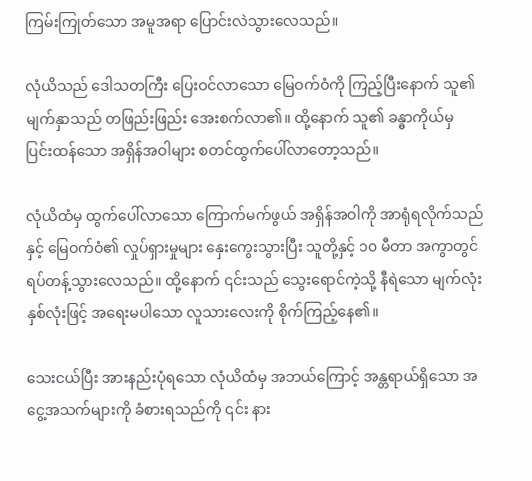ကြမ်းကြုတ်သော အမူအရာ ပြောင်းလဲသွားလေသည်။

လုံယိသည် ဒေါသတကြီး ပြေးဝင်လာသော မြေဝက်ဝံကို ကြည့်ပြီးနောက် သူ၏ မျက်နှာသည် တဖြည်းဖြည်း အေးစက်လာ၏။ ထို့နောက် သူ၏ ခန္ဓာကိုယ်မှ ပြင်းထန်သော အရှိန်အဝါများ စတင်ထွက်ပေါ်လာတော့သည်။

လုံယိထံမှ ထွက်ပေါ်လာသော ကြောက်မက်ဖွယ် အရှိန်အဝါကို အာရုံရလိုက်သည်နှင့် မြေဝက်ဝံ၏ လှုပ်ရှားမှုများ နှေးကွေးသွားပြီး သူတို့နှင့် ၁၀ မီတာ အကွာတွင် ရပ်တန့်သွားလေသည်။ ထို့နောက် ၎င်းသည် သွေးရောင်ကဲ့သို့ နီရဲသော မျက်လုံးနှစ်လုံးဖြင့် အရေးမပါသော လူသားလေးကို စိုက်ကြည့်နေ၏။

သေးငယ်ပြီး အားနည်းပုံရသော လုံယိထံမှ အဘယ်ကြောင့် အန္တရာယ်ရှိသော အငွေ့အသက်များကို ခံစားရသည်ကို ၎င်း နား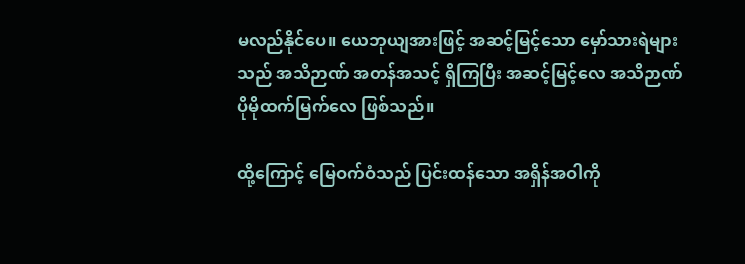မလည်နိုင်ပေ။ ယေဘုယျအားဖြင့် အဆင့်မြင့်သော မှော်သားရဲများသည် အသိဉာဏ် အတန်အသင့် ရှိကြပြီး အဆင့်မြင့်လေ အသိဉာဏ် ပိုမိုထက်မြက်လေ ဖြစ်သည်။

ထို့ကြောင့် မြေဝက်ဝံသည် ပြင်းထန်သော အရှိန်အဝါကို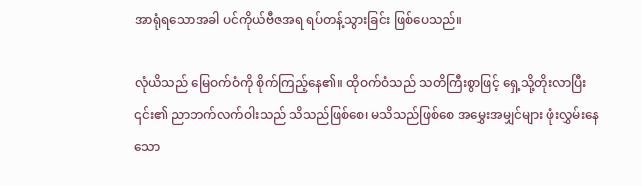အာရုံရသောအခါ ပင်ကိုယ်ဗီဇအရ ရပ်တန့်သွားခြင်း ဖြစ်ပေသည်။

လုံယိသည် မြေဝက်ဝံကို စိုက်ကြည့်နေ၏။ ထိုဝက်ဝံသည် သတိကြီးစွာဖြင့် ရှေ့သို့တိုးလာပြီး ၎င်း၏ ညာဘက်လက်ဝါးသည် သိသည်ဖြစ်စေ၊ မသိသည်ဖြစ်စေ အမွှေးအမျှင်များ ဖုံးလွှမ်းနေသော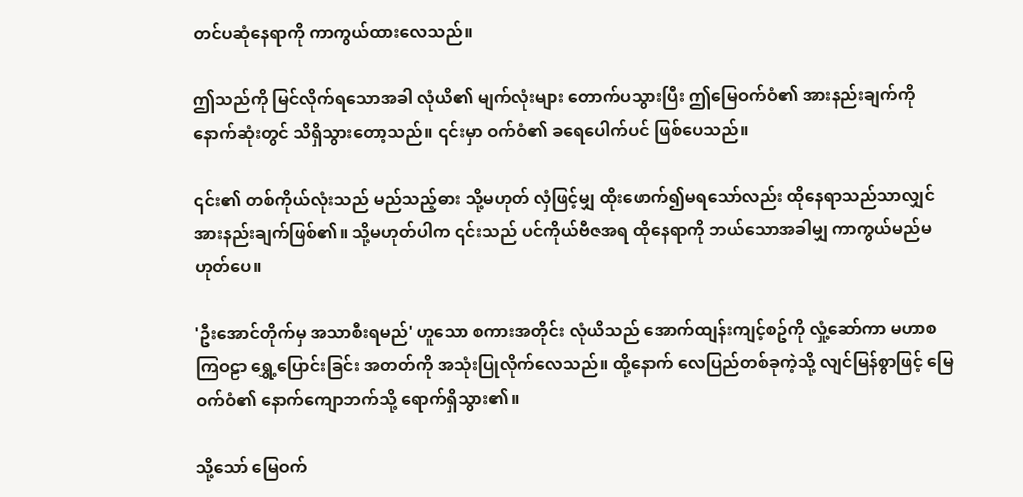တင်ပဆုံနေရာကို ကာကွယ်ထားလေသည်။

ဤသည်ကို မြင်လိုက်ရသောအခါ လုံယိ၏ မျက်လုံးများ တောက်ပသွားပြီး ဤမြေဝက်ဝံ၏ အားနည်းချက်ကို နောက်ဆုံးတွင် သိရှိသွားတော့သည်။ ၎င်းမှာ ဝက်ဝံ၏ ခရေပေါက်ပင် ဖြစ်ပေသည်။

၎င်း၏ တစ်ကိုယ်လုံးသည် မည်သည့်ဓား သို့မဟုတ် လှံဖြင့်မျှ ထိုးဖောက်၍မရသော်လည်း ထိုနေရာသည်သာလျှင် အားနည်းချက်ဖြစ်၏။ သို့မဟုတ်ပါက ၎င်းသည် ပင်ကိုယ်ဗီဇအရ ထိုနေရာကို ဘယ်သောအခါမျှ ကာကွယ်မည်မဟုတ်ပေ။

'ဦးအောင်တိုက်မှ အသာစီးရမည်' ဟူသော စကားအတိုင်း လုံယိသည် အောက်ထျန်းကျင့်စဥ်ကို လှုံ့ဆော်ကာ မဟာစကြဝဠာ ရွှေ့ပြောင်းခြင်း အတတ်ကို အသုံးပြုလိုက်လေသည်။ ထို့နောက် လေပြည်တစ်ခုကဲ့သို့ လျင်မြန်စွာဖြင့် မြေဝက်ဝံ၏ နောက်ကျောဘက်သို့ ရောက်ရှိသွား၏။

သို့သော် မြေဝက်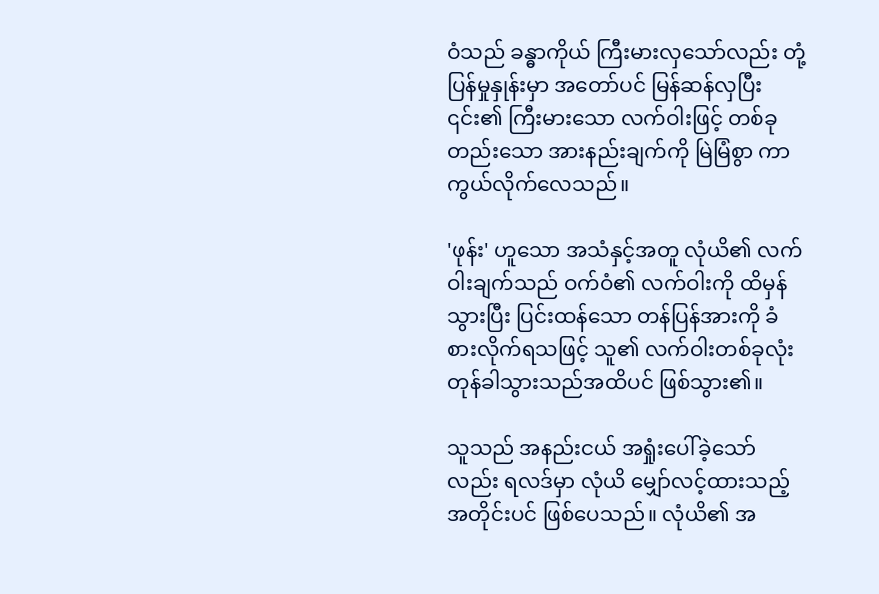ဝံသည် ခန္ဓာကိုယ် ကြီးမားလှသော်လည်း တုံ့ပြန်မှုနှုန်းမှာ အတော်ပင် မြန်ဆန်လှပြီး ၎င်း၏ ကြီးမားသော လက်ဝါးဖြင့် တစ်ခုတည်းသော အားနည်းချက်ကို မြဲမြံစွာ ကာကွယ်လိုက်လေသည်။

'ဖုန်း' ဟူသော အသံနှင့်အတူ လုံယိ၏ လက်ဝါးချက်သည် ဝက်ဝံ၏ လက်ဝါးကို ထိမှန်သွားပြီး ပြင်းထန်သော တန်ပြန်အားကို ခံစားလိုက်ရသဖြင့် သူ၏ လက်ဝါးတစ်ခုလုံး တုန်ခါသွားသည်အထိပင် ဖြစ်သွား၏။

သူသည် အနည်းငယ် အရှုံးပေါ်ခဲ့သော်လည်း ရလဒ်မှာ လုံယိ မျှော်လင့်ထားသည့်အတိုင်းပင် ဖြစ်ပေသည်။ လုံယိ၏ အ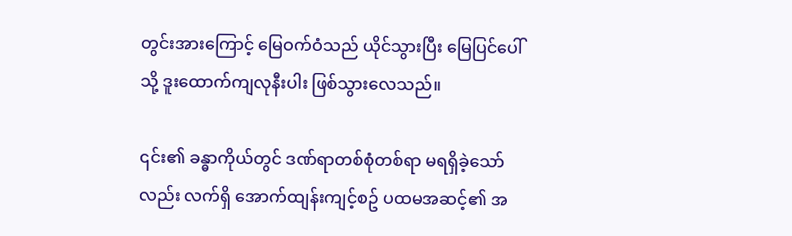တွင်းအားကြောင့် မြေဝက်ဝံသည် ယိုင်သွားပြီး မြေပြင်ပေါ်သို့ ဒူးထောက်ကျလုနီးပါး ဖြစ်သွားလေသည်။

၎င်း၏ ခန္ဓာကိုယ်တွင် ဒဏ်ရာတစ်စုံတစ်ရာ မရရှိခဲ့သော်လည်း လက်ရှိ အောက်ထျန်းကျင့်စဥ် ပထမအဆင့်၏ အ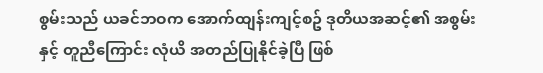စွမ်းသည် ယခင်ဘဝက အောက်ထျန်းကျင့်စဥ် ဒုတိယအဆင့်၏ အစွမ်းနှင့် တူညီကြောင်း လုံယိ အတည်ပြုနိုင်ခဲ့ပြီ ဖြစ်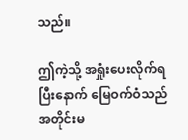သည်။

ဤကဲ့သို့ အရှုံးပေးလိုက်ရပြီးနောက် မြေဝက်ဝံသည် အတိုင်းမ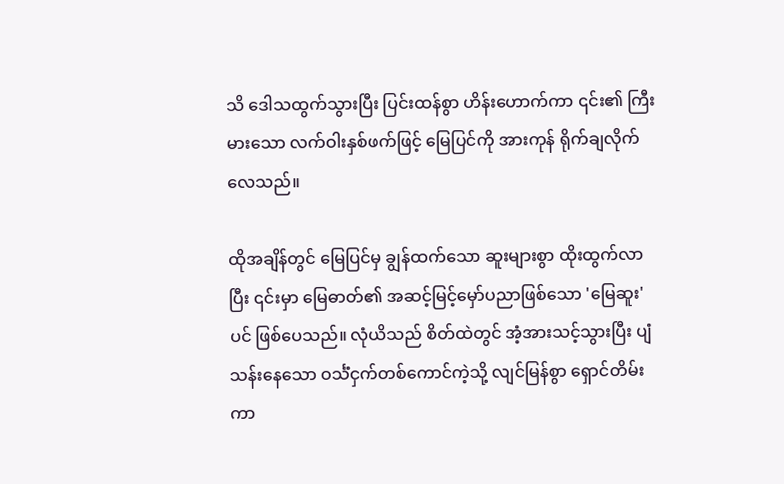သိ ဒေါသထွက်သွားပြီး ပြင်းထန်စွာ ဟိန်းဟောက်ကာ ၎င်း၏ ကြီးမားသော လက်ဝါးနှစ်ဖက်ဖြင့် မြေပြင်ကို အားကုန် ရိုက်ချလိုက်လေသည်။

ထိုအချိန်တွင် မြေပြင်မှ ချွန်ထက်သော ဆူးများစွာ ထိုးထွက်လာပြီး ၎င်းမှာ မြေဓာတ်၏ အဆင့်မြင့်မှော်ပညာဖြစ်သော 'မြေဆူး' ပင် ဖြစ်ပေသည်။ လုံယိသည် စိတ်ထဲတွင် အံ့အားသင့်သွားပြီး ပျံသန်းနေသော ဝင်္သံငှက်တစ်ကောင်ကဲ့သို့ လျင်မြန်စွာ ရှောင်တိမ်းကာ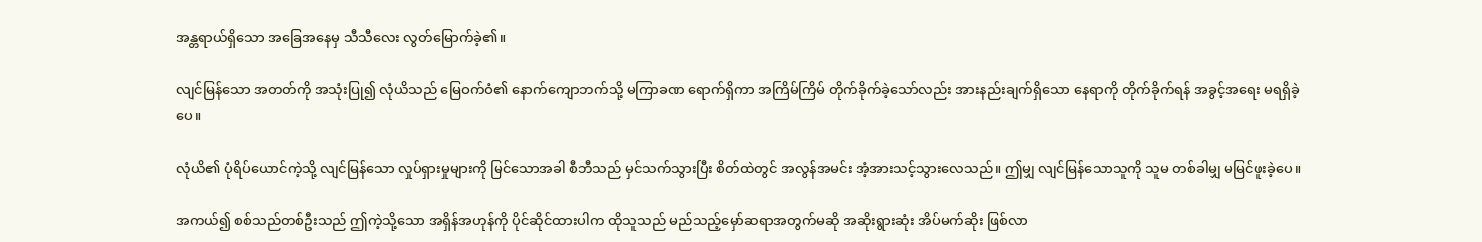အန္တရာယ်ရှိသော အခြေအနေမှ သီသီလေး လွတ်မြောက်ခဲ့၏။

လျင်မြန်သော အတတ်ကို အသုံးပြု၍ လုံယိသည် မြေဝက်ဝံ၏ နောက်ကျောဘက်သို့ မကြာခဏ ရောက်ရှိကာ အကြိမ်ကြိမ် တိုက်ခိုက်ခဲ့သော်လည်း အားနည်းချက်ရှိသော နေရာကို တိုက်ခိုက်ရန် အခွင့်အရေး မရရှိခဲ့ပေ။

လုံယိ၏ ပုံရိပ်ယောင်ကဲ့သို့ လျင်မြန်သော လှုပ်ရှားမှုများကို မြင်သောအခါ စီဘီသည် မှင်သက်သွားပြီး စိတ်ထဲတွင် အလွန်အမင်း အံ့အားသင့်သွားလေသည်။ ဤမျှ လျင်မြန်သောသူကို သူမ တစ်ခါမျှ မမြင်ဖူးခဲ့ပေ။

အကယ်၍ စစ်သည်တစ်ဦးသည် ဤကဲ့သို့သော အရှိန်အဟုန်ကို ပိုင်ဆိုင်ထားပါက ထိုသူသည် မည်သည့်မှော်ဆရာအတွက်မဆို အဆိုးရွားဆုံး အိပ်မက်ဆိုး ဖြစ်လာ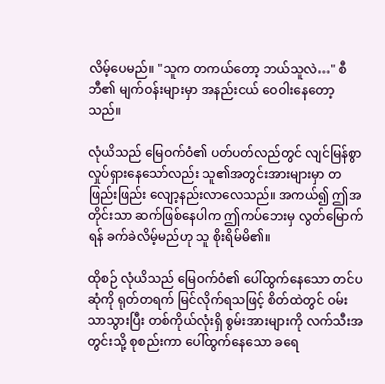လိမ့်ပေမည်။ "သူက တကယ်တော့ ဘယ်သူလဲ…" စီဘီ၏ မျက်ဝန်းများမှာ အနည်းငယ် ဝေဝါးနေတော့သည်။

လုံယိသည် မြေဝက်ဝံ၏ ပတ်ပတ်လည်တွင် လျင်မြန်စွာ လှုပ်ရှားနေသော်လည်း သူ၏အတွင်းအားများမှာ တဖြည်းဖြည်း လျော့နည်းလာလေသည်။ အကယ်၍ ဤအတိုင်းသာ ဆက်ဖြစ်နေပါက ဤကပ်ဘေးမှ လွတ်မြောက်ရန် ခက်ခဲလိမ့်မည်ဟု သူ စိုးရိမ်မိ၏။

ထိုစဉ် လုံယိသည် မြေဝက်ဝံ၏ ပေါ်ထွက်နေသော တင်ပဆုံကို ရုတ်တရက် မြင်လိုက်ရသဖြင့် စိတ်ထဲတွင် ဝမ်းသာသွားပြီး တစ်ကိုယ်လုံးရှိ စွမ်းအားများကို လက်သီးအတွင်းသို့ စုစည်းကာ ပေါ်ထွက်နေသော ခရေ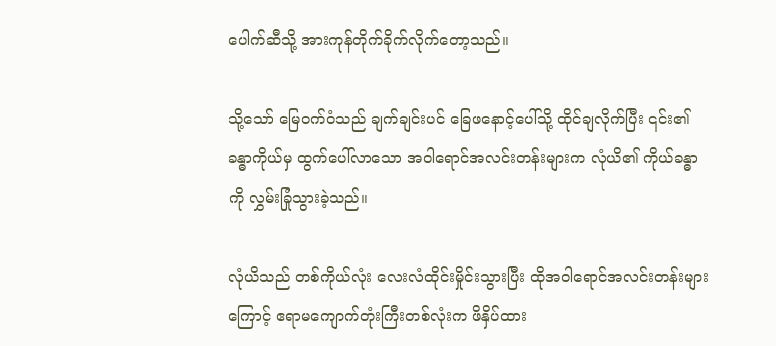ပေါက်ဆီသို့ အားကုန်တိုက်ခိုက်လိုက်တော့သည်။

သို့သော် မြေဝက်ဝံသည် ချက်ချင်းပင် ခြေဖနောင့်ပေါ်သို့ ထိုင်ချလိုက်ပြီး ၎င်း၏ခန္ဓာကိုယ်မှ ထွက်ပေါ်လာသော အဝါရောင်အလင်းတန်းများက လုံယိ၏ ကိုယ်ခန္ဓာကို လွှမ်းခြုံသွားခဲ့သည်။

လုံယိသည် တစ်ကိုယ်လုံး လေးလံထိုင်းမှိုင်းသွားပြီး ထိုအဝါရောင်အလင်းတန်းများကြောင့် ဧရာမကျောက်တုံးကြီးတစ်လုံးက ဖိနှိပ်ထား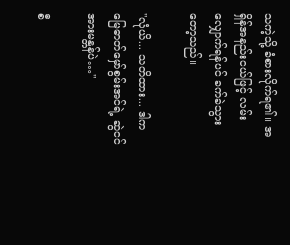သကဲ့သို့ ခံစားလိုက်ရ၏။ အရှိန်အနည်းငယ်ဖြင့် လမ်းလျှောက်ရန်ပင် ခက်ခဲသွားတော့သည်။

"လုံယိ... သတိထား... ဒါက မြေဓာတ်မှော်စွမ်းအင်ရဲ့ ဆွဲငင်အားမန္တန်ပဲ…"

စီ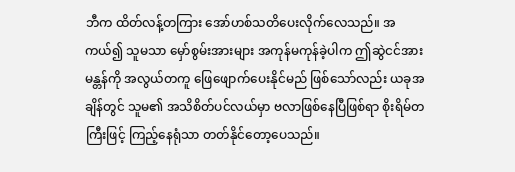ဘီက ထိတ်လန့်တကြား အော်ဟစ်သတိပေးလိုက်လေသည်။ အကယ်၍ သူမသာ မှော်စွမ်းအားများ အကုန်မကုန်ခဲ့ပါက ဤဆွဲငင်အားမန္တန်ကို အလွယ်တကူ ဖြေဖျောက်ပေးနိုင်မည် ဖြစ်သော်လည်း ယခုအချိန်တွင် သူမ၏ အသိစိတ်ပင်လယ်မှာ ဗလာဖြစ်နေပြီဖြစ်ရာ စိုးရိမ်တကြီးဖြင့် ကြည့်နေရုံသာ တတ်နိုင်တော့ပေသည်။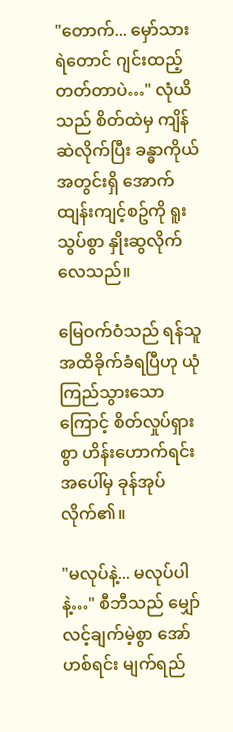"တောက်... မှော်သားရဲတောင် ဂျင်းထည့်တတ်တာပဲ…" လုံယိသည် စိတ်ထဲမှ ကျိန်ဆဲလိုက်ပြီး ခန္ဓာကိုယ်အတွင်းရှိ အောက်ထျန်းကျင့်စဥ်ကို ရူးသွပ်စွာ နှိုးဆွလိုက်လေသည်။

မြေဝက်ဝံသည် ရန်သူ အထိခိုက်ခံရပြီဟု ယုံကြည်သွားသောကြောင့် စိတ်လှုပ်ရှားစွာ ဟိန်းဟောက်ရင်း အပေါ်မှ ခုန်အုပ်လိုက်၏။

"မလုပ်နဲ့... မလုပ်ပါနဲ့…" စီဘီသည် မျှော်လင့်ချက်မဲ့စွာ အော်ဟစ်ရင်း မျက်ရည်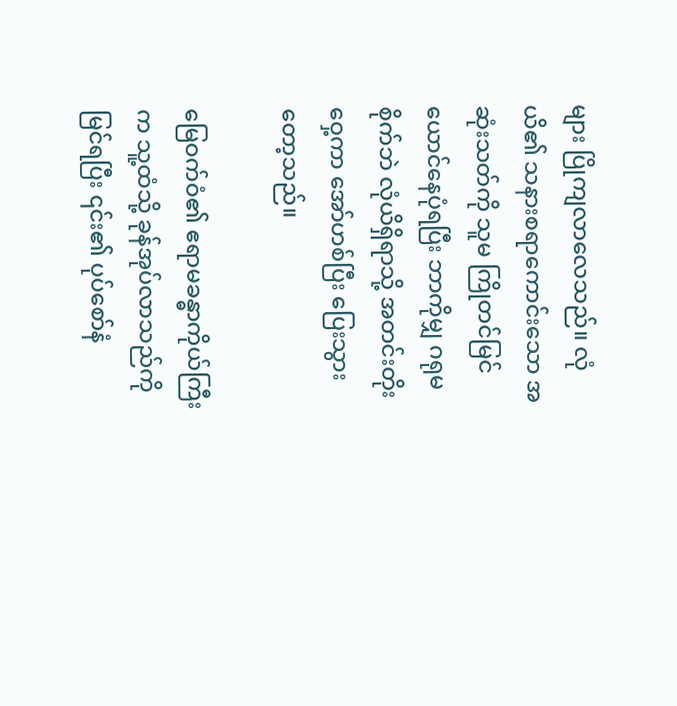များ ပြိုကျလာလေသည်။ လုံယိ၏ သနားစရာကောင်းသော အဆုံးသတ်ကို သူမ ကြိုတင်မြင်ယောင်နေပုံရပြီး ဘာကိုမျှ ဂရုမစိုက်ဘဲ လုံယိရှိရာသို့ အတင်းတိုးဝှေ့ကာ အော်ဟစ်ပြီး ပြေးသွားတော့သည်။

မြေဝက်ဝံ၏ ဧရာမခန္ဓာကိုယ်ကြီးက သူ့ထံသို့ ခုန်အုပ်လာသည်ကို မြင်ရပြီး ၎င်း၏ ပုပ်စော်နံ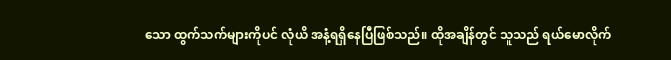သော ထွက်သက်များကိုပင် လုံယိ အနံ့ရရှိနေပြီဖြစ်သည်။ ထိုအချိန်တွင် သူသည် ရယ်မောလိုက်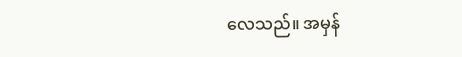လေသည်။ အမှန်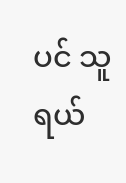ပင် သူ ရယ်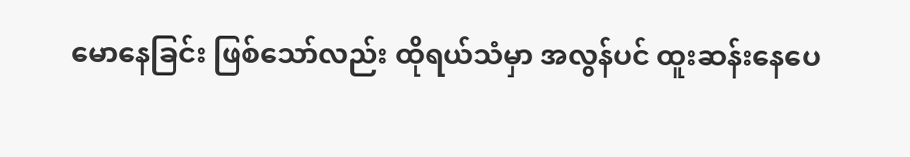မောနေခြင်း ဖြစ်သော်လည်း ထိုရယ်သံမှာ အလွန်ပင် ထူးဆန်းနေပေ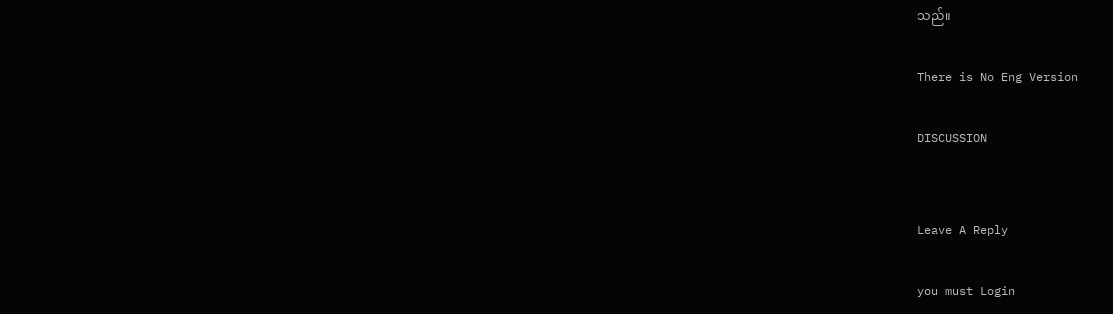သည်။

There is No Eng Version

DISCUSSION


Leave A Reply

you must Login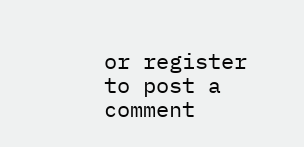or register to post a comment